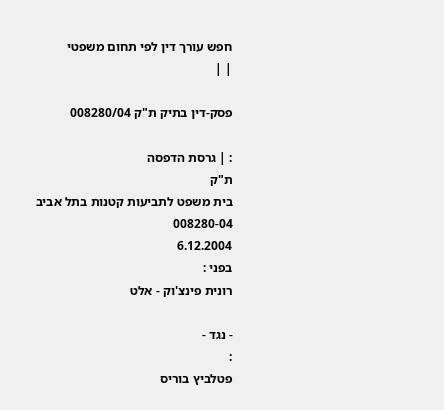חפש עורך דין לפי תחום משפטי
| |

פסק-דין בתיק ת"ק 008280/04

: | גרסת הדפסה
ת"ק
בית משפט לתביעות קטנות בתל אביב
008280-04
6.12.2004
בפני :
רונית פינצ'וק - אלט

- נגד -
:
פטלביץ בוריס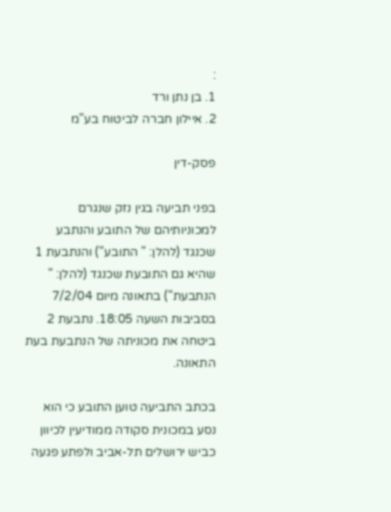:
1. בן נתן ורד
2. איילון חברה לביטוח בע"מ

פסק-דין

בפני תביעה בגין נזק שנגרם למכוניותיהם של התובע והנתבע שכנגד (להלן: " התובע") והנתבעת 1 שהיא גם התובעת שכנגד (להלן: " הנתבעת") בתאונה מיום 7/2/04 בסביבות השעה 18:05. נתבעת 2 ביטחה את מכוניתה של הנתבעת בעת התאונה.

בכתב התביעה טוען התובע כי הוא נסע במכונית סקודה ממודיעין לכיוון כביש ירושלים תל-אביב ולפתע פגעה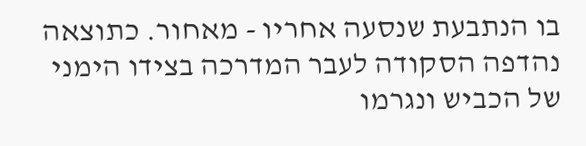בו הנתבעת שנסעה אחריו - מאחור. כתוצאה נהדפה הסקודה לעבר המדרכה בצידו הימני של הכביש ונגרמו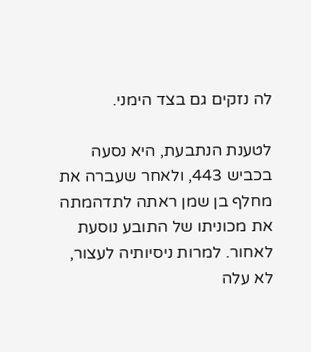לה נזקים גם בצד הימני.

לטענת הנתבעת, היא נסעה בכביש 443, ולאחר שעברה את מחלף בן שמן ראתה לתדהמתה את מכוניתו של התובע נוסעת לאחור. למרות ניסיותיה לעצור, לא עלה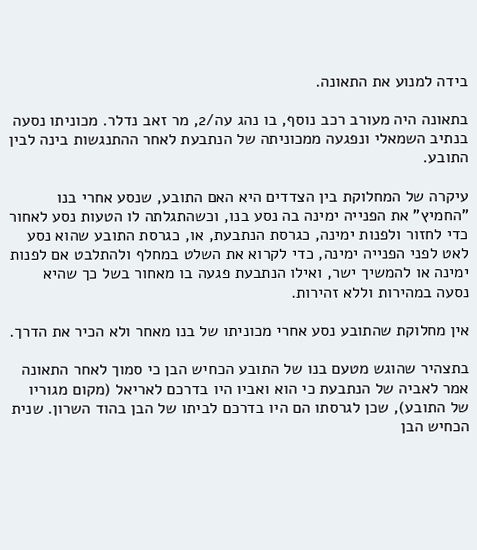בידה למנוע את התאונה.

בתאונה היה מעורב רכב נוסף, בו נהג עה/2, מר זאב נדלר. מכוניתו נסעה בנתיב השמאלי ונפגעה ממכוניתה של הנתבעת לאחר ההתנגשות בינה לבין התובע.

עיקרה של המחלוקת בין הצדדים היא האם התובע, שנסע אחרי בנו "החמיץ" את הפנייה ימינה בה נסע בנו, וכשהתגלתה לו הטעות נסע לאחור כדי לחזור ולפנות ימינה, כגרסת הנתבעת, או, כגרסת התובע שהוא נסע לאט לפני הפנייה ימינה, כדי לקרוא את השלט במחלף ולהתלבט אם לפנות ימינה או להמשיך ישר, ואילו הנתבעת פגעה בו מאחור בשל כך שהיא נסעה במהירות וללא זהירות.

אין מחלוקת שהתובע נסע אחרי מכוניתו של בנו מאחר ולא הכיר את הדרך.

בתצהיר שהוגש מטעם בנו של התובע הכחיש הבן כי סמוך לאחר התאונה אמר לאביה של הנתבעת כי הוא ואביו היו בדרכם לאריאל (מקום מגוריו של התובע), שכן לגרסתו הם היו בדרכם לביתו של הבן בהוד השרון. שנית הכחיש הבן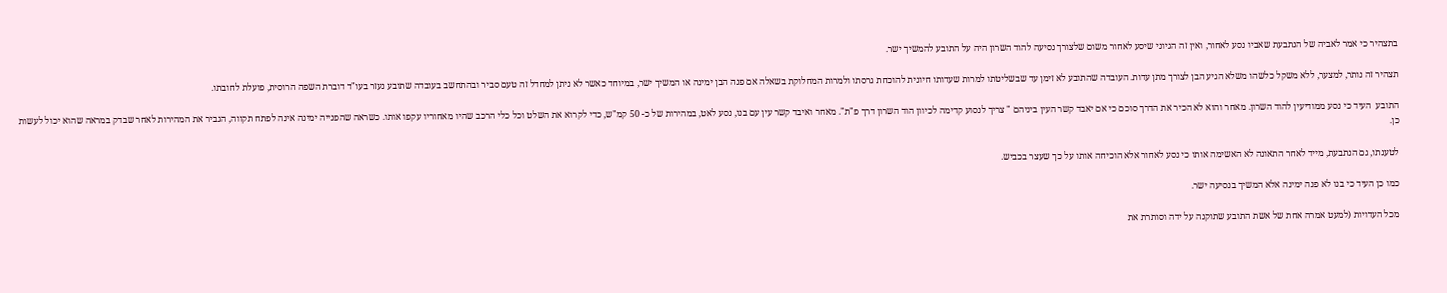בתצהיר כי אמר לאביה של הנתבעת שאביו נסע לאחור, ואין זה הגיוני שיסע לאחור משום שלצורך נסיעה להוד השרון היה על התובע להמשיך ישר.

תצהיר זה נותר, למצער, ללא משקל כלשהו משלא הגיע הבן לצורך מתן עדות. העובדה שהתובע לא זימן עד שבשליטתו למרות שעדותו חיונית להוכחת גרסתו ולמרות המחלוקת בשאלה אם פנה הבן ימינה או המשיך ישר, במיוחד כאשר לא ניתן למחדל זה טעם סביר ובהתחשב בעובדה שתובע נעזר בעו"ד דוברת השפה הרוסית, פועלת לחובתו.

התובע  העיד כי נסע ממודיעין להוד השרון. מאחר והוא לא הכיר את הדרך סוכם כי אם יאבד קשר העין ביניהם " צריך לנסוע קדימה לכיוון הוד השרון דרך פ"ת". מאחר ואיבד קשר עין עם בנו, נסע לאט, במהירות של כ- 50 קמ"ש, כדי לקרוא את השלט וכל כלי הרכב שהיו מאחוריו עקפו אותו. כשראה שהפנייה ימינה אינה לפתח תקווה, הגביר את המהירות לאחר שבדק במראה שהוא יכול לעשות כן.

לטענתו, גם הנתבעת, מייד לאחר התאונה לא האשימה אותו כי נסע לאחור אלא הוכיחה אותו על כך שעצר בכביש.

כמו כן העיד כי בנו לא פנה ימינה אלא המשיך בנסיעה ישר.

מכל העדויות (למעט אמרה אחת של אשת התובע שתוקנה על ידה וסותרת את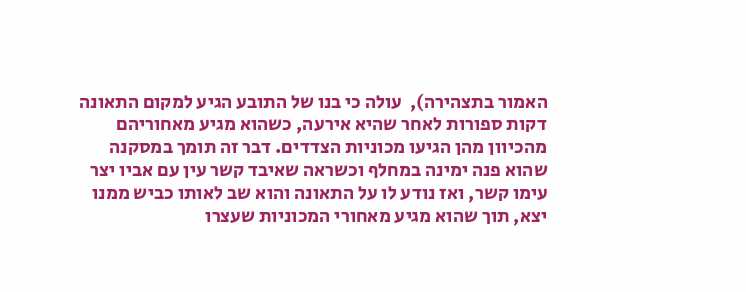האמור בתצהירה),  עולה כי בנו של התובע הגיע למקום התאונה דקות ספורות לאחר שהיא אירעה, כשהוא מגיע מאחוריהם מהכיוון מהן הגיעו מכוניות הצדדים. דבר זה תומך במסקנה שהוא פנה ימינה במחלף וכשראה שאיבד קשר עין עם אביו יצר עימו קשר, ואז נודע לו על התאונה והוא שב לאותו כביש ממנו יצא, תוך שהוא מגיע מאחורי המכוניות שעצרו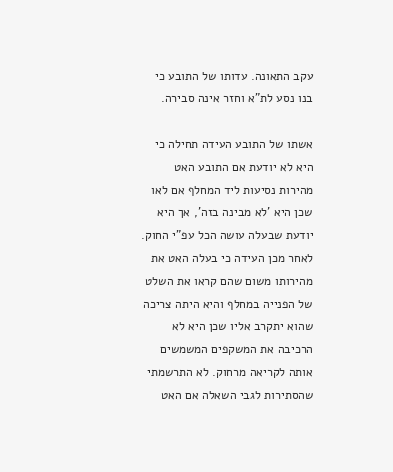עקב התאונה. עדותו של התובע כי בנו נסע לת"א וחזר אינה סבירה.

אשתו של התובע העידה תחילה כי היא לא יודעת אם התובע האט מהירות נסיעות ליד המחלף אם לאו שכן היא 'לא מבינה בזה', אך היא יודעת שבעלה עושה הכל עפ"י החוק. לאחר מכן העידה כי בעלה האט את מהירותו משום שהם קראו את השלט של הפנייה במחלף והיא היתה צריכה שהוא יתקרב אליו שכן היא לא הרכיבה את המשקפים המשמשים אותה לקריאה מרחוק. לא התרשמתי שהסתירות לגבי השאלה אם האט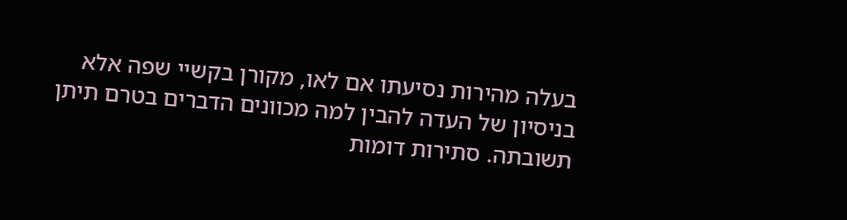בעלה מהירות נסיעתו אם לאו, מקורן בקשיי שפה אלא בניסיון של העדה להבין למה מכוונים הדברים בטרם תיתן תשובתה. סתירות דומות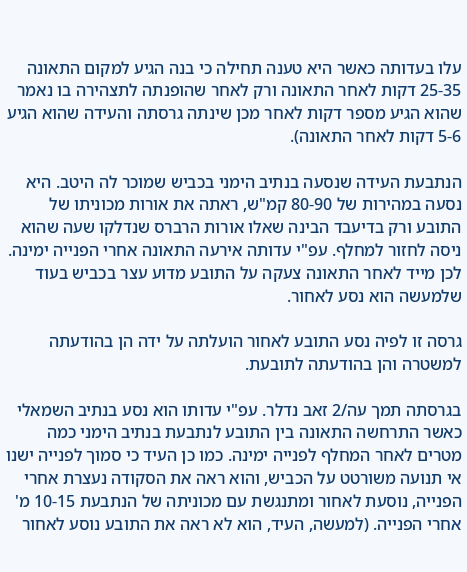עלו בעדותה כאשר היא טענה תחילה כי בנה הגיע למקום התאונה 25-35 דקות לאחר התאונה ורק לאחר שהופנתה לתצהירה בו נאמר שהוא הגיע מספר דקות לאחר מכן שינתה גרסתה והעידה שהוא הגיע 5-6 דקות לאחר התאונה).

הנתבעת העידה שנסעה בנתיב הימני בכביש שמוכר לה היטב. היא נסעה במהירות של 80-90 קמ"ש, ראתה את אורות מכוניתו של התובע ורק בדיעבד הבינה שאלו אורות הרברס שנדלקו שעה שהוא ניסה לחזור למחלף. עפ"י עדותה אירעה התאונה אחרי הפנייה ימינה. לכן מייד לאחר התאונה צעקה על התובע מדוע עצר בכביש בעוד שלמעשה הוא נסע לאחור.

גרסה זו לפיה נסע התובע לאחור הועלתה על ידה הן בהודעתה למשטרה והן בהודעתה לתובעת.

בגרסתה תמך עה/2 זאב נדלר. עפ"י עדותו הוא נסע בנתיב השמאלי כאשר התרחשה התאונה בין התובע לנתבעת בנתיב הימני כמה מטרים לאחר המחלף לפנייה ימינה. כמו כן העיד כי סמוך לפנייה ישנו אי תנועה משורטט על הכביש, והוא ראה את הסקודה נעצרת אחרי הפנייה, נוסעת לאחור ומתנגשת עם מכוניתה של הנתבעת 10-15 מ' אחרי הפנייה. (למעשה, העיד, הוא לא ראה את התובע נוסע לאחור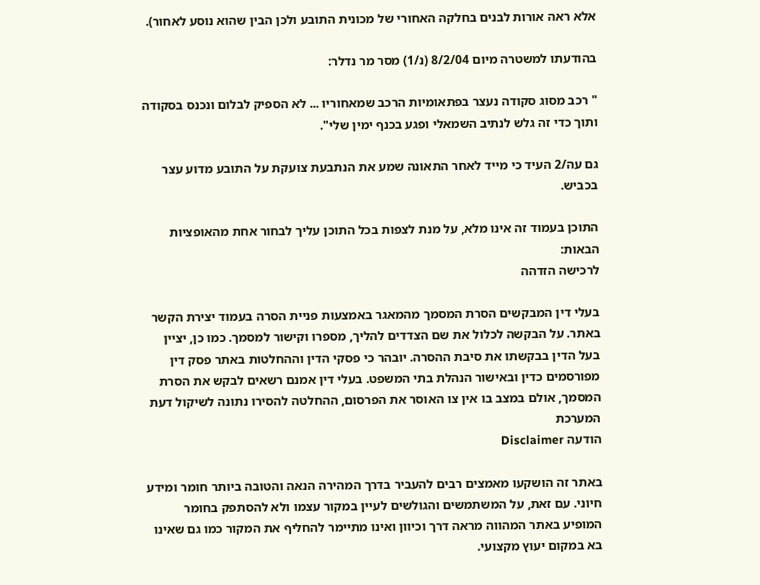אלא ראה אורות לבנים בחלקה האחורי של מכונית התובע ולכן הבין שהוא נוסע לאחור).

בהודעתו למשטרה מיום 8/2/04 (נ/1) מסר מר נדלר:

" רכב מסוג סקודה נעצר בפתאומיות הרכב שמאחוריו ... לא הספיק לבלום ונכנס בסקודה ותוך כדי זה גלש לנתיב השמאלי ופגע בכנף ימין שלי".

גם עה/2 העיד כי מייד לאחר התאונה שמע את הנתבעת צועקת על התובע מדוע עצר בכביש.

התוכן בעמוד זה אינו מלא, על מנת לצפות בכל התוכן עליך לבחור אחת מהאופציות הבאות:
לרכישה הזדהה

בעלי דין המבקשים הסרת המסמך מהמאגר באמצעות פניית הסרה בעמוד יצירת הקשר באתר. על הבקשה לכלול את שם הצדדים להליך, מספרו וקישור למסמך. כמו כן, יציין בעל הדין בבקשתו את סיבת ההסרה. יובהר כי פסקי הדין וההחלטות באתר פסק דין מפורסמים כדין ובאישור הנהלת בתי המשפט. בעלי דין אמנם רשאים לבקש את הסרת המסמך, אולם במצב בו אין צו האוסר את הפרסום, ההחלטה להסירו נתונה לשיקול דעת המערכת
הודעה Disclaimer

באתר זה הושקעו מאמצים רבים להעביר בדרך המהירה הנאה והטובה ביותר חומר ומידע חיוני. עם זאת, על המשתמשים והגולשים לעיין במקור עצמו ולא להסתפק בחומר המופיע באתר המהווה מראה דרך וכיוון ואינו מתיימר להחליף את המקור כמו גם שאינו בא במקום יעוץ מקצועי.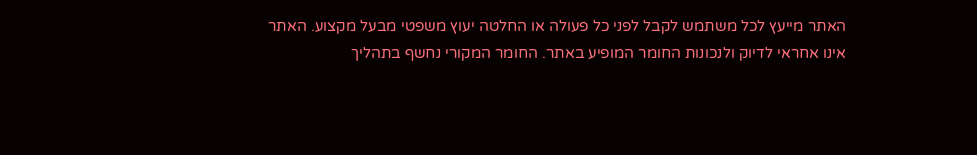האתר מייעץ לכל משתמש לקבל לפני כל פעולה או החלטה יעוץ משפטי מבעל מקצוע. האתר אינו אחראי לדיוק ולנכונות החומר המופיע באתר. החומר המקורי נחשף בתהליך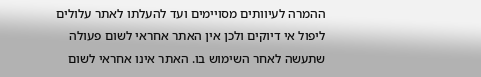ההמרה לעיוותים מסויימים ועד להעלתו לאתר עלולים ליפול אי דיוקים ולכן אין האתר אחראי לשום פעולה שתעשה לאחר השימוש בו. האתר אינו אחראי לשום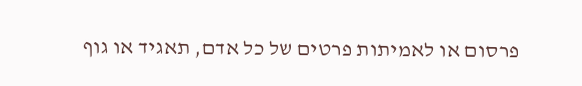פרסום או לאמיתות פרטים של כל אדם, תאגיד או גוף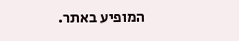המופיע באתר.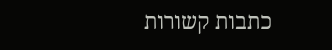כתבות קשורות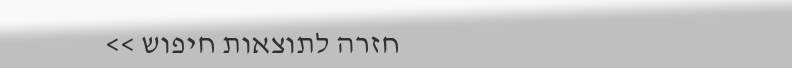חזרה לתוצאות חיפוש >>